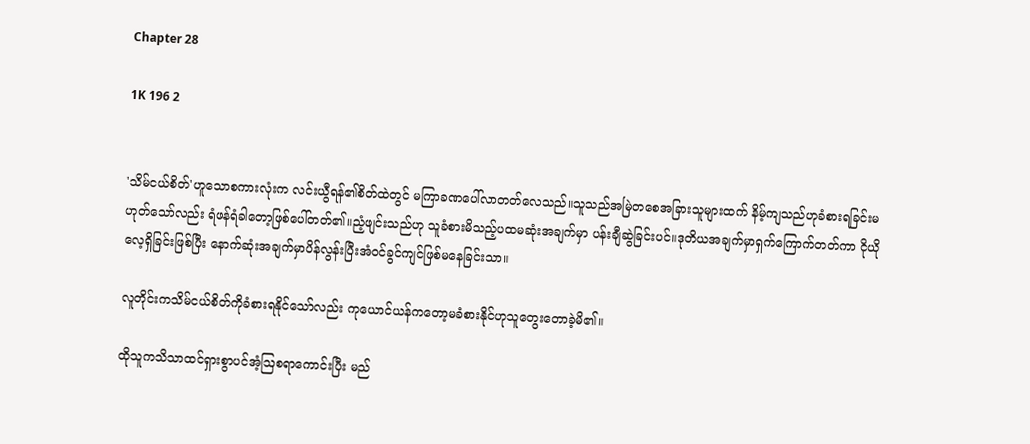Chapter 28

1K 196 2


'သိမ်ငယ်စိတ်'ဟူသောစကားလုံးက လင်းယွီရန်၏စိတ်ထဲတွင် မကြာခဏပေါ်လာတတ်လေသည်။သူသည်အမြဲတစေအခြားသူများထက် နိမ့်ကျသည်ဟုခံစားရခြင်းမဟုတ်သော်လည်း ရံဖန်ရံခါတော့ဖြစ်ပေါ်တတ်၏။ညံ့ဖျင်းသည်ဟု သူခံစားမိသည့်ပထမဆုံးအချက်မှာ ပန်းချီဆွဲခြင်းပင်။ဒုတိယအချက်မှာရှက်ကြောက်တတ်ကာ ငိုယိုလေ့ရှိခြင်းဖြစ်ပြီး နောက်ဆုံးအချက်မှာပိန်လွန်းပြီးအံဝင်ခွင်ကျင်ဖြစ်မနေခြင်းသာ။

လူတိုင်းကသိမ်ငယ်စိတ်ကိုခံစားရနိုင်သော်လည်း ကုယောင်ယန်ကတော့မခံစားနိုင်ဟုသူတွေးတောခဲ့မိ၏။

ထိုသူကသိသာထင်ရှားစွာပင်အံ့ဩစရာကောင်းပြီး မည်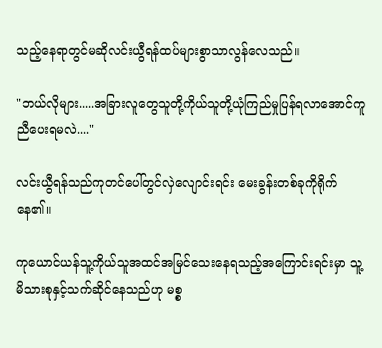သည့်နေရာတွင်မဆိုလင်းယွီရန်ထပ်များစွာသာလွန်လေသည်။

"ဘယ်လိုများ.....အခြားလူတွေသူတို့ကိုယ်သူတို့ယုံကြည်မှုပြန်ရလာအောင်ကူညီပေးရမလဲ...."

လင်းယွီရန်သည်ကုတင်ပေါ်တွင်လှဲလျောင်းရင်း မေးခွန်းတစ်ခုကိုရိုက်နေ၏။

ကုယောင်ယန်သူ့ကိုယ်သူအထင်အမြင်သေးနေရသည့်အကြောင်းရင်းမှာ သူ့မိသားစုနှင့်သက်ဆိုင်နေသည်ဟု မစ္စ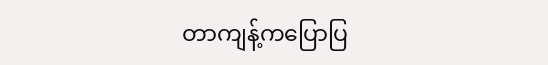တာကျန့်ကပြောပြ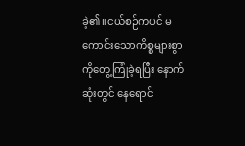ခဲ့၏။ငယ်စဉ်ကပင် မကောင်းသောကိစ္စများစွာကိုတွေ့ကြုံခဲ့ရပြီး နောက်ဆုံးတွင် နေရောင်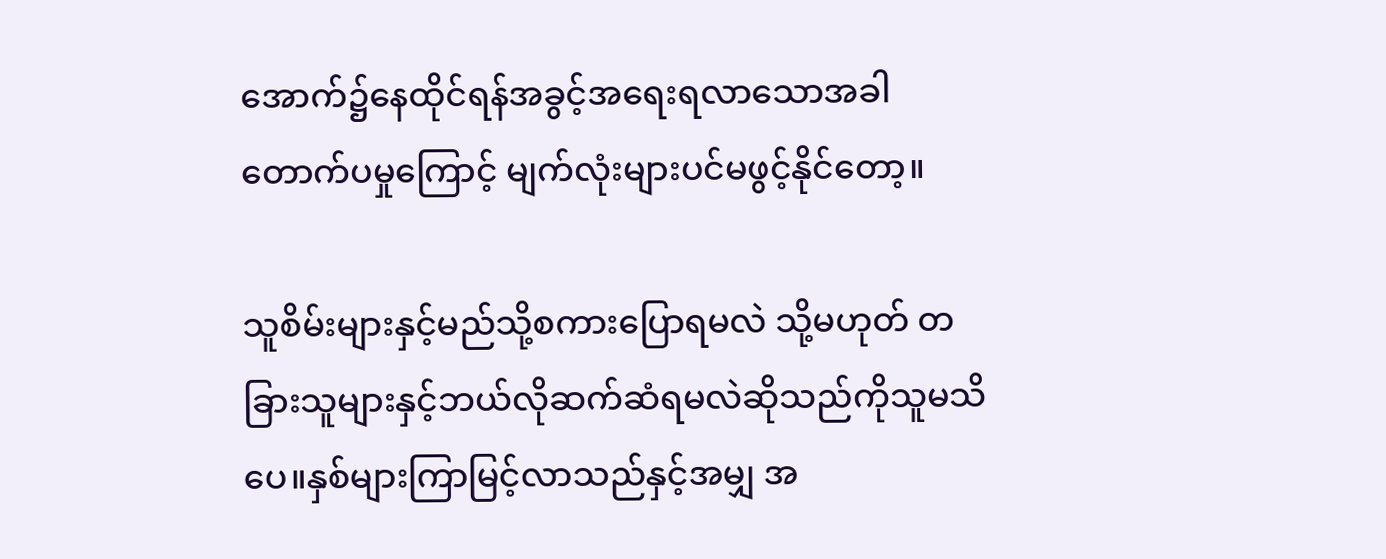အောက်၌နေထိုင်ရန်အခွင့်အရေးရလာသောအခါ တောက်ပမှုကြောင့် မျက်လုံးများပင်မဖွင့်နိုင်တော့။

သူစိမ်းများနှင့်မည်သို့စကားပြောရမလဲ သို့မဟုတ် တခြားသူများနှင့်ဘယ်လိုဆက်ဆံရမလဲဆိုသည်ကိုသူမသိပေ။နှစ်များကြာမြင့်လာသည်နှင့်အမျှ အ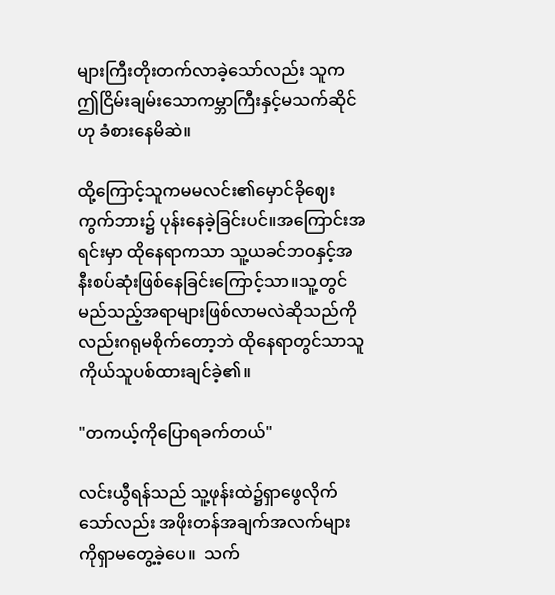များကြီးတိုးတက်လာခဲ့သော်လည်း သူကဤငြိမ်းချမ်းသောကမ္ဘာကြီးနှင့်မသက်ဆိုင်ဟု ခံစားနေမိဆဲ။

ထို့ကြောင့်သူကမမလင်း၏မှောင်ခိုဈေးကွက်ဘား၌ ပုန်းနေခဲ့ခြင်းပင်။အကြောင်းအရင်းမှာ ထိုနေရာကသာ သူ့ယခင်ဘဝနှင့်အနီးစပ်ဆုံးဖြစ်နေခြင်းကြောင့်သာ။သူ့တွင်မည်သည့်အရာများဖြစ်လာမလဲဆိုသည်ကိုလည်းဂရုမစိုက်တော့ဘဲ ထိုနေရာတွင်သာသူကိုယ်သူပစ်ထားချင်ခဲ့၏။

"တကယ့်ကိုပြောရခက်တယ်"

လင်းယွီရန်သည် သူ့ဖုန်းထဲ၌ရှာဖွေလိုက်သော်လည်း အဖိုးတန်အချက်အလက်များကိုရှာမတွေ့ခဲ့ပေ။  သက်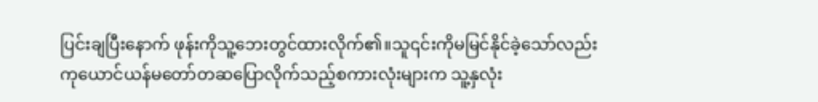ပြင်းချပြီးနောက် ဖုန်းကိုသူ့ဘေးတွင်ထားလိုက်၏။သူ၎င်းကိုမမြင်နိုင်ခဲ့သော်လည်း ကုယောင်ယန်မတော်တဆပြောလိုက်သည့်စကားလုံးများက သူ့နှလုံး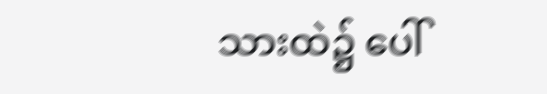သားထဲ၌ ပေါ်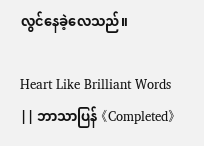လွင်နေခဲ့လေသည်။

Heart Like Brilliant Words || ဘာသာပြန် 《Completed》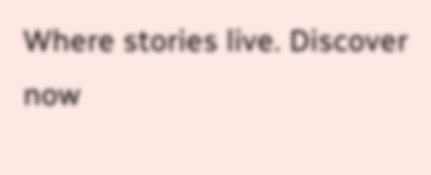Where stories live. Discover now